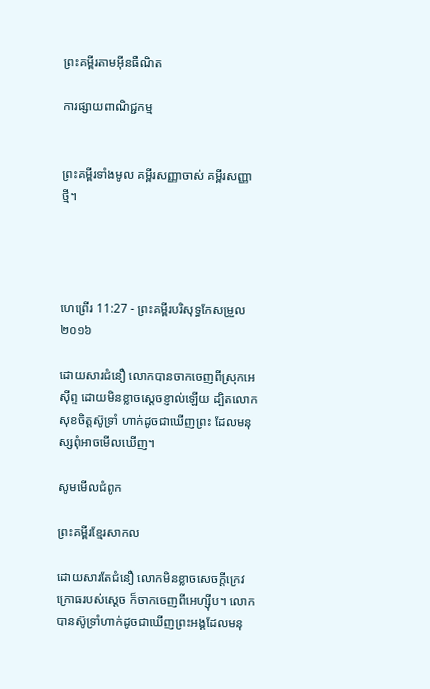ព្រះគម្ពីរតាមអ៊ីនធឺណិត

ការផ្សាយពាណិជ្ជកម្ម


ព្រះគម្ពីរទាំងមូល គម្ពីរសញ្ញាចាស់ គម្ពីរសញ្ញាថ្មី។




ហេព្រើរ 11:27 - ព្រះគម្ពីរបរិសុទ្ធកែសម្រួល ២០១៦

ដោយសារជំនឿ លោកបានចាកចេញពីស្រុកអេស៊ីព្ទ ដោយមិនខ្លាចស្តេចខ្ញាល់ឡើយ ដ្បិតលោកសុខចិត្តស៊ូទ្រាំ ហាក់ដូចជាឃើញព្រះ ដែលមនុស្សពុំអាចមើលឃើញ។

សូមមើលជំពូក

ព្រះគម្ពីរខ្មែរសាកល

ដោយសារតែជំនឿ លោកមិនខ្លាចសេចក្ដីក្រេវក្រោធរបស់ស្ដេច ក៏ចាកចេញពីអេហ្ស៊ីប។ លោកបានស៊ូទ្រាំហាក់ដូចជាឃើញព្រះអង្គដែលមនុ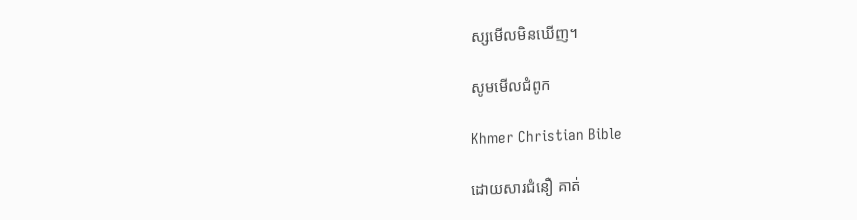ស្សមើលមិនឃើញ។

សូមមើលជំពូក

Khmer Christian Bible

ដោយសារជំនឿ គាត់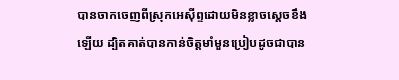បានចាកចេញពីស្រុកអេស៊ីព្ទដោយមិនខ្លាចស្ដេចខឹងឡើយ ដ្បិតគាត់បានកាន់ចិត្តមាំមួនប្រៀបដូចជាបាន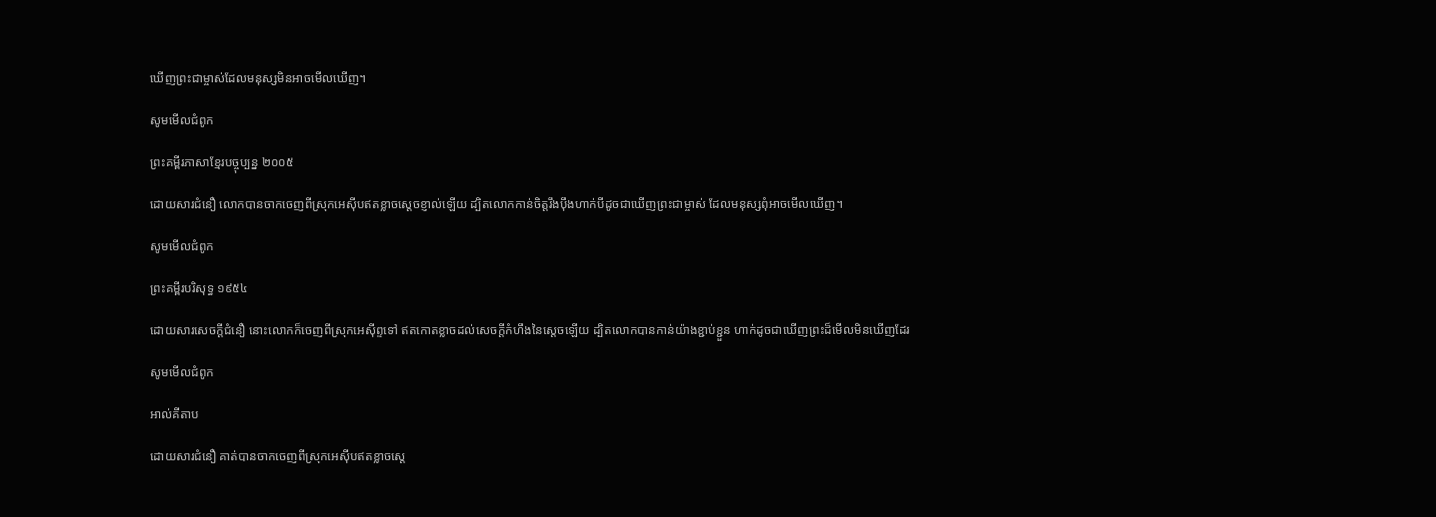ឃើញព្រះជាម្ចាស់ដែលមនុស្សមិនអាចមើលឃើញ។

សូមមើលជំពូក

ព្រះគម្ពីរភាសាខ្មែរបច្ចុប្បន្ន ២០០៥

ដោយ‌សារជំនឿ លោកបានចាកចេញពីស្រុកអេស៊ីបឥតខ្លាចស្ដេចខ្ញាល់ឡើយ ដ្បិតលោកកាន់ចិត្តរឹង‌ប៉ឹងហាក់បីដូចជាឃើញព្រះ‌ជាម្ចាស់ ដែលមនុស្សពុំអាចមើលឃើញ។

សូមមើលជំពូក

ព្រះគម្ពីរបរិសុទ្ធ ១៩៥៤

ដោយ‌សារសេចក្ដីជំនឿ នោះលោកក៏ចេញពីស្រុកអេស៊ីព្ទទៅ ឥតកោត‌ខ្លាចដល់សេចក្ដីកំហឹងនៃស្តេចឡើយ ដ្បិតលោកបានកាន់យ៉ាងខ្ជាប់‌ខ្ជួន ហាក់ដូចជាឃើញព្រះដ៏មើលមិនឃើញដែរ

សូមមើលជំពូក

អាល់គីតាប

ដោយ‌សារជំនឿ គាត់បានចាកចេញពីស្រុកអេស៊ីបឥតខ្លាចស្ដេ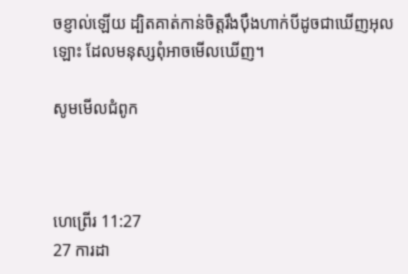ចខ្ញាល់ឡើយ ដ្បិតគាត់កាន់ចិត្ដរឹង‌ប៉ឹងហាក់បីដូចជាឃើញអុលឡោះ ដែលមនុស្សពុំអាចមើលឃើញ។

សូមមើលជំពូក



ហេព្រើរ 11:27
27 ការដា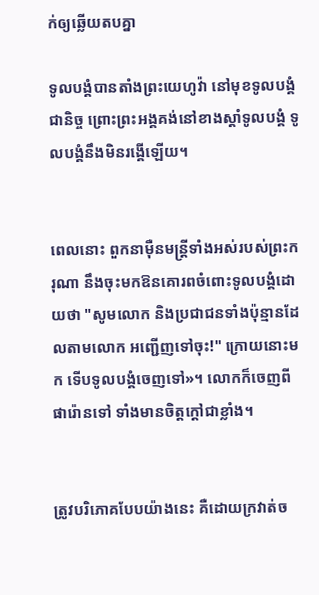ក់ឲ្យឆ្លើយតបគ្នា

ទូល‌បង្គំបានតាំងព្រះ‌យេហូវ៉ា នៅមុខទូល‌បង្គំជា‌និច្ច ព្រោះព្រះ‌អង្គគង់នៅខាងស្តាំទូល‌បង្គំ ទូល‌បង្គំនឹងមិនរង្គើឡើយ។


ពេលនោះ ពួកនាម៉ឺនមន្ត្រីទាំងអស់របស់ព្រះករុណា នឹងចុះមកឱនគោរពចំពោះទូល‌បង្គំដោយថា "សូមលោក និងប្រជា‌ជនទាំងប៉ុន្មានដែលតាមលោក អញ្ជើញទៅចុះ!" ក្រោយនោះមក ទើបទូល‌បង្គំចេញទៅ»។ លោកក៏ចេញពីផារ៉ោនទៅ ទាំងមានចិត្តក្តៅជាខ្លាំង។


ត្រូវបរិ‌ភោគបែបយ៉ាងនេះ គឺដោយក្រវាត់ច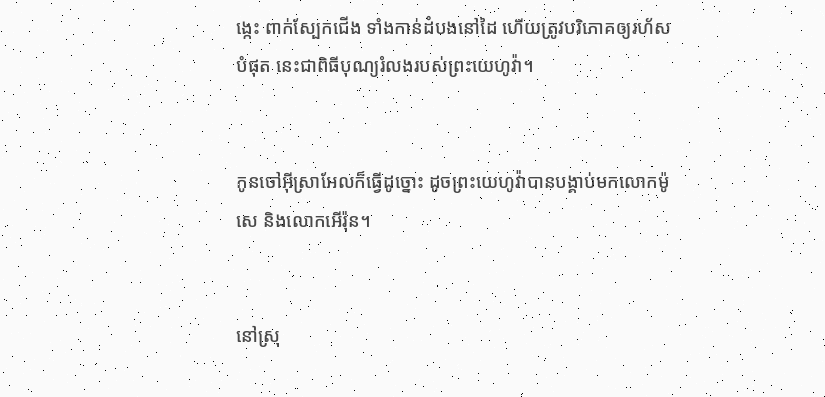ង្កេះ ពាក់ស្បែកជើង ទាំងកាន់ដំបងនៅដៃ ហើយត្រូវបរិ‌ភោគឲ្យរហ័សបំផុត នេះជាពិធីបុណ្យរំលងរបស់ព្រះ‌យេហូវ៉ា។


កូនចៅអ៊ីស្រា‌អែលក៏ធ្វើដូច្នោះ ដូចព្រះ‌យេហូវ៉ាបានបង្គាប់មកលោកម៉ូសេ និងលោកអើរ៉ុន។


នៅស្រុ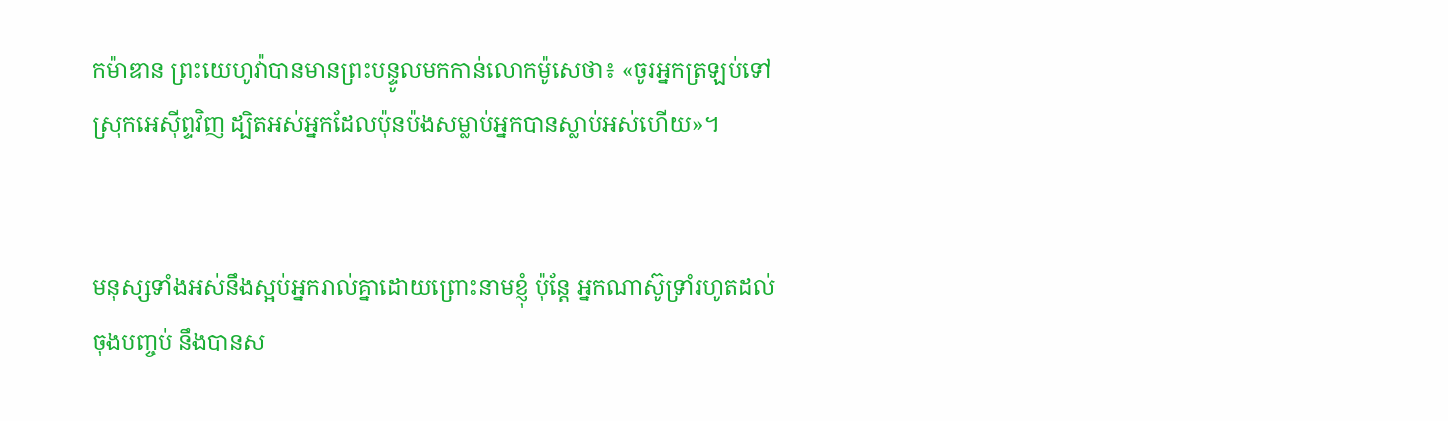កម៉ាឌាន ព្រះ‌យេហូវ៉ាបានមានព្រះ‌បន្ទូលមកកាន់លោកម៉ូសេថា៖ «ចូរអ្នកត្រឡប់ទៅស្រុកអេស៊ីព្ទវិញ ដ្បិតអស់អ្នកដែលប៉ុនប៉ងសម្លាប់អ្នកបានស្លាប់អស់ហើយ»។


មនុស្សទាំងអស់នឹងស្អប់អ្នករាល់គ្នាដោយព្រោះនាមខ្ញុំ ប៉ុន្តែ អ្នកណាស៊ូទ្រាំរហូតដល់ចុងបញ្ចប់ នឹងបានស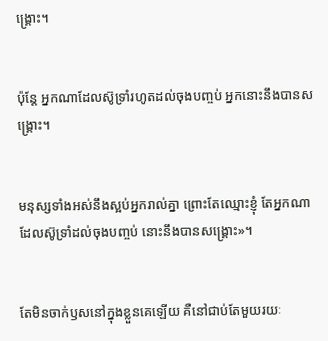ង្គ្រោះ។


ប៉ុន្តែ អ្នកណាដែលស៊ូទ្រាំរហូតដល់ចុងបញ្ចប់ អ្នកនោះនឹងបានសង្គ្រោះ។


មនុស្សទាំងអស់នឹងស្អប់អ្នករាល់គ្នា ព្រោះតែឈ្មោះខ្ញុំ តែអ្នកណាដែលស៊ូទ្រាំដល់ចុងបញ្ចប់ នោះនឹងបានសង្គ្រោះ»។


តែមិនចាក់ឫសនៅក្នុងខ្លួនគេឡើយ គឺនៅជាប់តែមួយរយៈ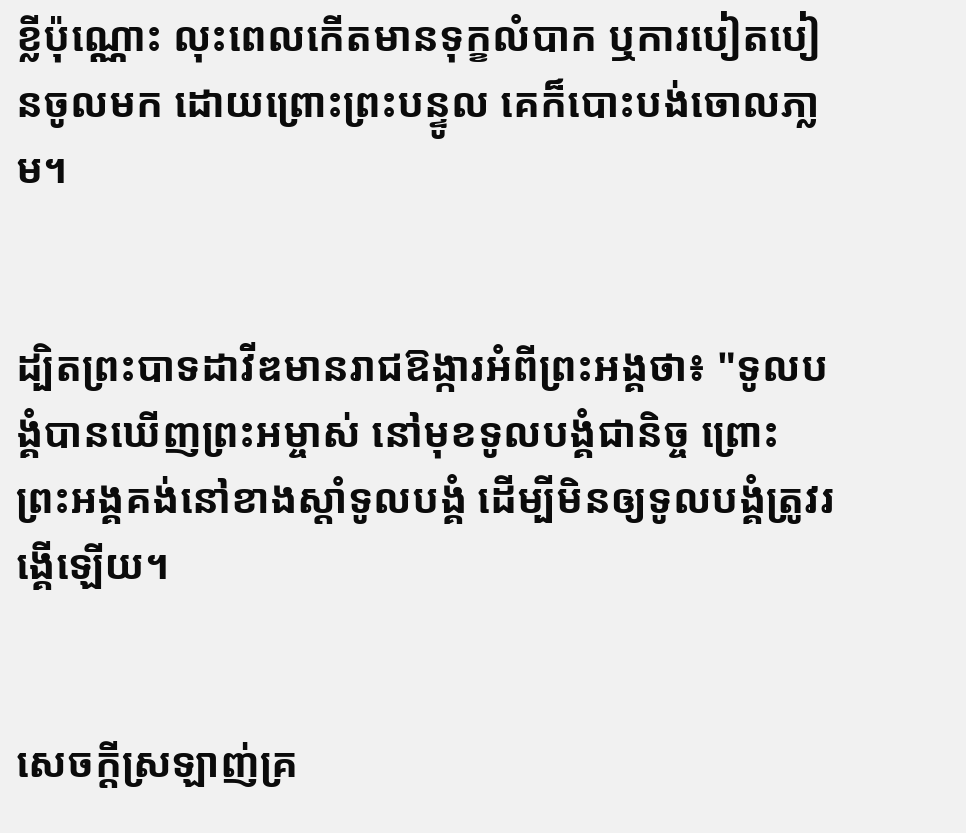ខ្លីប៉ុណ្ណោះ លុះពេលកើតមានទុក្ខលំបាក ឬការបៀត‌បៀនចូលមក ដោយព្រោះព្រះ‌បន្ទូល គេក៏បោះ‌បង់ចោលភា្លម។


ដ្បិតព្រះ‌បាទដាវីឌមានរាជ‌ឱង្ការអំពីព្រះ‌អង្គថា៖ "ទូលបង្គំបានឃើញព្រះ‌អម្ចាស់ នៅមុខទូលបង្គំជានិច្ច ព្រោះព្រះ‌អង្គគង់នៅខាងស្តាំទូលបង្គំ ដើម្បីមិនឲ្យទូលបង្គំត្រូវរង្គើឡើយ។


សេចក្ដីស្រឡាញ់គ្រ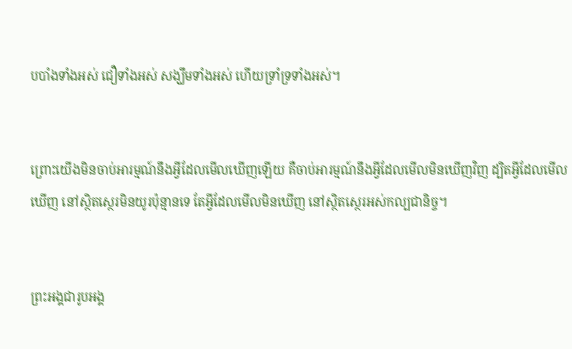បបាំងទាំង‌អស់ ជឿទាំង‌អស់ សង្ឃឹមទាំង‌អស់ ហើយទ្រាំទ្រទាំង‌អស់។


ព្រោះយើងមិនចាប់អារម្មណ៍នឹងអ្វីដែលមើលឃើញឡើយ គឺចាប់អារម្មណ៍នឹងអ្វីដែលមើលមិនឃើញវិញ ដ្បិតអ្វីដែលមើលឃើញ នៅស្ថិត‌ស្ថេរមិនយូរប៉ុន្មានទេ តែអ្វីដែលមើលមិនឃើញ នៅស្ថិត‌ស្ថេរអស់កល្បជា‌និច្ច។


ព្រះ‌អង្គជារូបអង្គ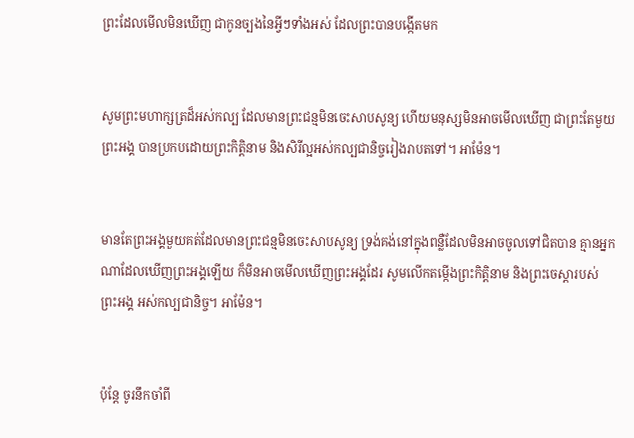ព្រះដែលមើលមិនឃើញ ជាកូនច្បងនៃអ្វីៗទាំងអស់ ដែលព្រះបានបង្កើតមក


សូមព្រះមហាក្សត្រដ៏អស់កល្ប ដែលមានព្រះជន្មមិនចេះសាបសូន្យ ហើយមនុស្សមិនអាចមើលឃើញ ជាព្រះតែមួយព្រះ‌អង្គ បានប្រកបដោយព្រះ‌កិត្តិនាម និងសិរី‌ល្អអស់កល្បជានិច្ចរៀងរាបតទៅ។ អាម៉ែន។


មានតែព្រះ‌អង្គមួយគត់ដែលមានព្រះជន្មមិនចេះសាបសូន្យ ទ្រង់គង់នៅក្នុងពន្លឺដែលមិនអាចចូលទៅជិតបាន គ្មានអ្នកណាដែលឃើញព្រះ‌អង្គឡើយ ក៏មិនអាចមើលឃើញព្រះ‌អង្គដែរ សូមលើកតម្កើងព្រះកិត្តិនាម និងព្រះ‌ចេស្តារបស់ព្រះ‌អង្គ អស់កល្បជានិច្ច។ អាម៉ែន។


ប៉ុន្ដែ ចូរនឹកចាំពី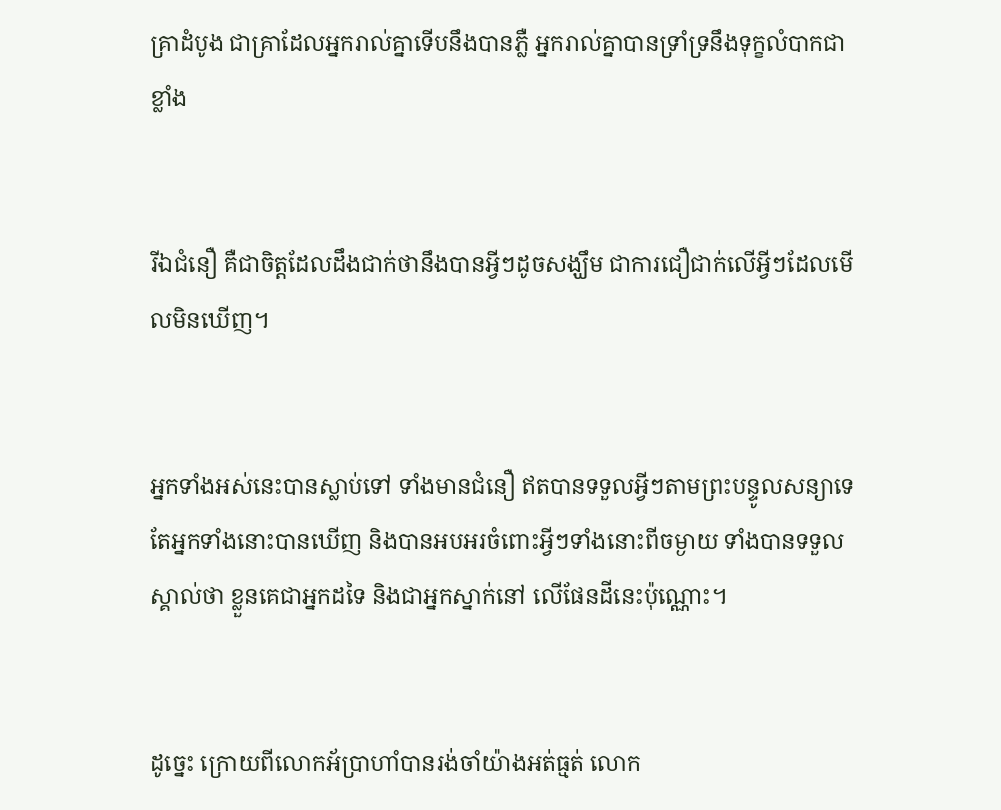គ្រាដំបូង ជាគ្រាដែលអ្នករាល់គ្នាទើបនឹងបានភ្លឺ អ្នករាល់គ្នាបានទ្រាំទ្រនឹងទុក្ខលំបាកជាខ្លាំង


រីឯជំនឿ គឺជាចិត្តដែលដឹងជាក់ថានឹងបានអ្វីៗដូចសង្ឃឹម ជាការជឿជាក់លើអ្វីៗដែលមើលមិនឃើញ។


អ្នកទាំងអស់នេះបានស្លាប់ទៅ ទាំងមានជំនឿ ឥតបានទទួលអ្វីៗតាមព្រះ‌បន្ទូលសន្យាទេ តែអ្នកទាំងនោះបានឃើញ និងបានអបអរចំពោះអ្វីៗទាំងនោះពីចម្ងាយ ទាំងបានទទួលស្គាល់ថា ខ្លួនគេជាអ្នកដទៃ និងជាអ្នកស្នាក់នៅ លើផែនដីនេះប៉ុណ្ណោះ។


ដូច្នេះ ក្រោយពីលោកអ័ប្រា‌ហាំបានរង់ចាំយ៉ាងអត់ធ្មត់ លោក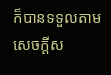ក៏បានទទួលតាមសេចក្ដីស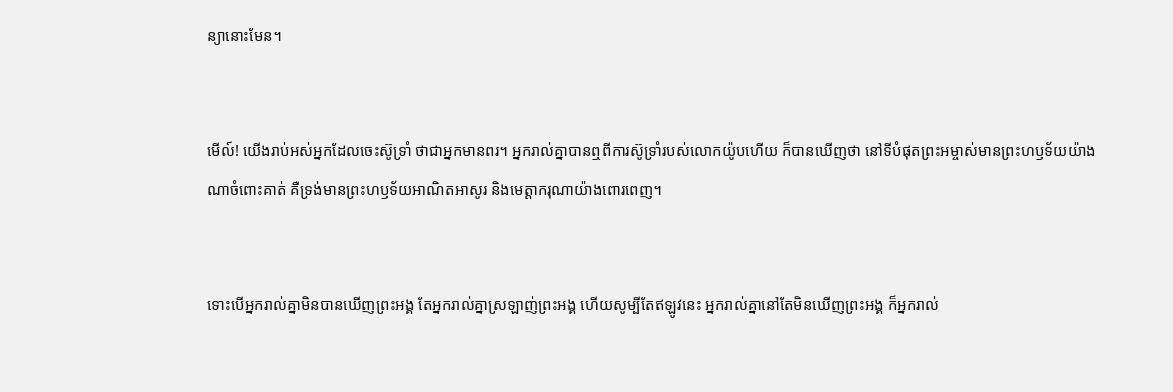ន្យានោះមែន។


មើល៍! យើងរាប់អស់អ្នកដែលចេះស៊ូទ្រាំ ថាជាអ្នកមានពរ។ អ្នករាល់គ្នាបានឮពីការស៊ូទ្រាំរបស់លោកយ៉ូបហើយ ក៏បានឃើញថា នៅទីបំផុតព្រះ‌អម្ចាស់មានព្រះ‌ហឫ‌ទ័យយ៉ាងណាចំពោះគាត់ គឺទ្រង់មានព្រះហឫទ័យអាណិតអាសូរ និងមេត្ដាករុណាយ៉ាងពោរពេញ។


ទោះបើអ្នករាល់គ្នាមិនបានឃើញព្រះ‌អង្គ តែអ្នករាល់គ្នាស្រឡាញ់ព្រះ‌អង្គ ហើយសូម្បីតែឥឡូវនេះ អ្នករាល់គ្នានៅតែមិនឃើញព្រះ‌អង្គ ក៏អ្នករាល់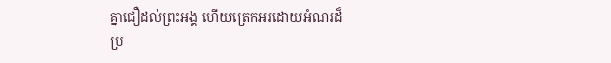គ្នាជឿដល់ព្រះ‌អង្គ ហើយត្រេកអរដោយអំណរដ៏ប្រ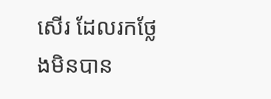សើរ ដែលរកថ្លែងមិនបាន